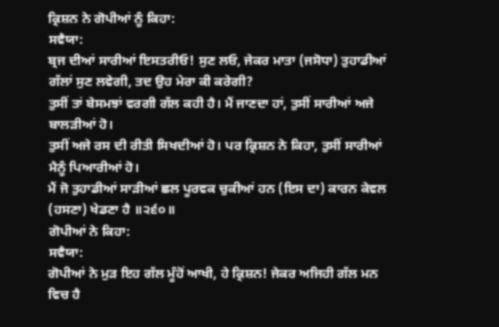ਕ੍ਰਿਸ਼ਨ ਨੇ ਗੋਪੀਆਂ ਨੂੰ ਕਿਹਾ:
ਸਵੈਯਾ:
ਬ੍ਰਜ ਦੀਆਂ ਸਾਰੀਆਂ ਇਸਤਰੀਓ! ਸੁਣ ਲਓ, ਜੇਕਰ ਮਾਤਾ (ਜਸੋਧਾ) ਤੁਹਾਡੀਆਂ ਗੱਲਾਂ ਸੁਣ ਲਵੇਗੀ, ਤਦ ਉਹ ਮੇਰਾ ਕੀ ਕਰੇਗੀ?
ਤੁਸੀਂ ਤਾਂ ਬੇਸਮਝਾਂ ਵਰਗੀ ਗੱਲ ਕਹੀ ਹੈ। ਮੈਂ ਜਾਣਦਾ ਹਾਂ, ਤੁਸੀਂ ਸਾਰੀਆਂ ਅਜੇ ਬਾਲੜੀਆਂ ਹੋ।
ਤੁਸੀਂ ਅਜੇ ਰਸ ਦੀ ਰੀਤੀ ਸਿਖਦੀਆਂ ਹੋ। ਪਰ ਕ੍ਰਿਸ਼ਨ ਨੇ ਕਿਹਾ, ਤੁਸੀਂ ਸਾਰੀਆਂ ਮੈਨੂੰ ਪਿਆਰੀਆਂ ਹੋ।
ਮੈਂ ਜੋ ਤੁਹਾਡੀਆਂ ਸਾੜੀਆਂ ਛਲ ਪੂਰਵਕ ਚੁਕੀਆਂ ਹਨ (ਇਸ ਦਾ) ਕਾਰਨ ਕੇਵਲ (ਹਸਣਾ) ਖੇਡਣਾ ਹੈ ॥੨੬੦॥
ਗੋਪੀਆਂ ਨੇ ਕਿਹਾ:
ਸਵੈਯਾ:
ਗੋਪੀਆਂ ਨੇ ਮੁੜ ਇਹ ਗੱਲ ਮੂੰਹੋਂ ਆਖੀ, ਹੇ ਕ੍ਰਿਸ਼ਨ! ਜੇਕਰ ਅਜਿਹੀ ਗੱਲ ਮਨ ਵਿਚ ਹੈ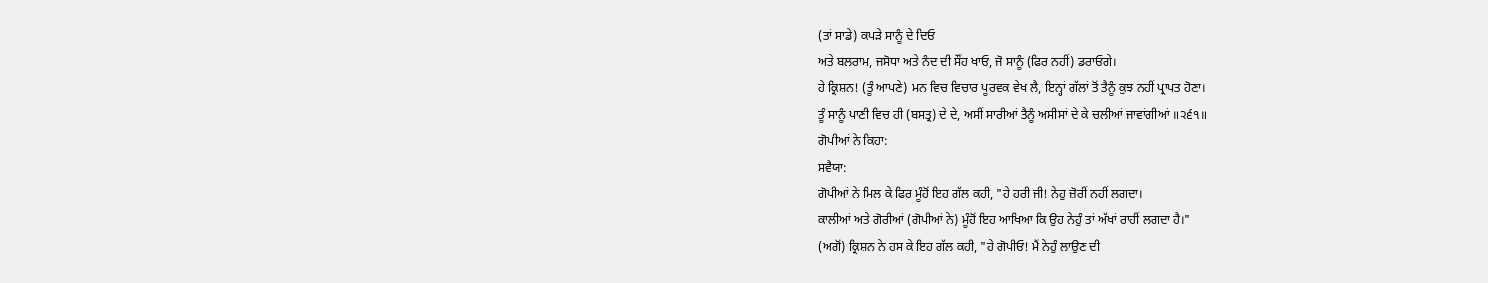(ਤਾਂ ਸਾਡੇ) ਕਪੜੇ ਸਾਨੂੰ ਦੇ ਦਿਓ
ਅਤੇ ਬਲਰਾਮ, ਜਸੋਧਾ ਅਤੇ ਨੰਦ ਦੀ ਸੌਂਹ ਖਾਓ, ਜੋ ਸਾਨੂੰ (ਫਿਰ ਨਹੀਂ) ਡਰਾਓਗੇ।
ਹੇ ਕ੍ਰਿਸ਼ਨ! (ਤੂੰ ਆਪਣੇ) ਮਨ ਵਿਚ ਵਿਚਾਰ ਪੂਰਵਕ ਵੇਖ ਲੈ, ਇਨ੍ਹਾਂ ਗੱਲਾਂ ਤੋਂ ਤੈਨੂੰ ਕੁਝ ਨਹੀਂ ਪ੍ਰਾਪਤ ਹੋਣਾ।
ਤੂੰ ਸਾਨੂੰ ਪਾਣੀ ਵਿਚ ਹੀ (ਬਸਤ੍ਰ) ਦੇ ਦੇ, ਅਸੀਂ ਸਾਰੀਆਂ ਤੈਨੂੰ ਅਸੀਸਾਂ ਦੇ ਕੇ ਚਲੀਆਂ ਜਾਵਾਂਗੀਆਂ ॥੨੬੧॥
ਗੋਪੀਆਂ ਨੇ ਕਿਹਾ:
ਸਵੈਯਾ:
ਗੋਪੀਆਂ ਨੇ ਮਿਲ ਕੇ ਫਿਰ ਮੂੰਹੋਂ ਇਹ ਗੱਲ ਕਹੀ, "ਹੇ ਹਰੀ ਜੀ! ਨੇਹੁ ਜ਼ੋਰੀਂ ਨਹੀਂ ਲਗਦਾ।
ਕਾਲੀਆਂ ਅਤੇ ਗੋਰੀਆਂ (ਗੋਪੀਆਂ ਨੇ) ਮੂੰਹੋਂ ਇਹ ਆਖਿਆ ਕਿ ਉਹ ਨੇਹੁੰ ਤਾਂ ਅੱਖਾਂ ਰਾਹੀਂ ਲਗਦਾ ਹੈ।"
(ਅਗੋਂ) ਕ੍ਰਿਸ਼ਨ ਨੇ ਹਸ ਕੇ ਇਹ ਗੱਲ ਕਹੀ, "ਹੇ ਗੋਪੀਓ! ਮੈਂ ਨੇਹੁੰ ਲਾਉਣ ਦੀ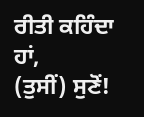ਰੀਤੀ ਕਹਿੰਦਾ ਹਾਂ,
(ਤੁਸੀਂ) ਸੁਣੋਂ!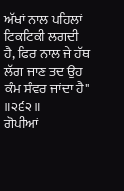ਅੱਖਾਂ ਨਾਲ ਪਹਿਲਾਂ ਟਿਕਟਿਕੀ ਲਗਦੀ ਹੈ, ਫਿਰ ਨਾਲ ਜੇ ਹੱਥ ਲੱਗ ਜਾਣ ਤਦ ਉਹ ਕੰਮ ਸੰਵਰ ਜਾਂਦਾ ਹੈ" ॥੨੬੨॥
ਗੋਪੀਆਂ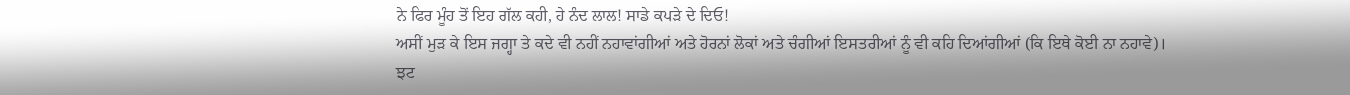ਨੇ ਫਿਰ ਮੂੰਹ ਤੋਂ ਇਹ ਗੱਲ ਕਹੀ, ਹੇ ਨੰਦ ਲਾਲ! ਸਾਡੇ ਕਪੜੇ ਦੇ ਦਿਓ!
ਅਸੀਂ ਮੁੜ ਕੇ ਇਸ ਜਗ੍ਹਾ ਤੇ ਕਦੇ ਵੀ ਨਹੀਂ ਨਹਾਵਾਂਗੀਆਂ ਅਤੇ ਹੋਰਨਾਂ ਲੋਕਾਂ ਅਤੇ ਚੰਗੀਆਂ ਇਸਤਰੀਆਂ ਨੂੰ ਵੀ ਕਹਿ ਦਿਆਂਗੀਆਂ (ਕਿ ਇਥੇ ਕੋਈ ਨਾ ਨਹਾਵੇ)।
ਝਟ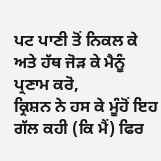ਪਟ ਪਾਣੀ ਤੋਂ ਨਿਕਲ ਕੇ ਅਤੇ ਹੱਥ ਜੋੜ ਕੇ ਮੈਨੂੰ ਪ੍ਰਣਾਮ ਕਰੋ,
ਕ੍ਰਿਸ਼ਨ ਨੇ ਹਸ ਕੇ ਮੂੰਹੋਂ ਇਹ ਗੱਲ ਕਹੀ (ਕਿ ਮੈਂ) ਫਿਰ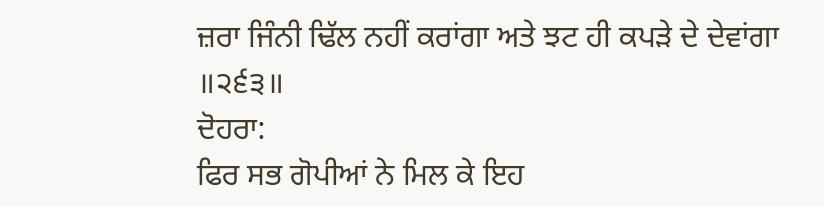ਜ਼ਰਾ ਜਿੰਨੀ ਢਿੱਲ ਨਹੀਂ ਕਰਾਂਗਾ ਅਤੇ ਝਟ ਹੀ ਕਪੜੇ ਦੇ ਦੇਵਾਂਗਾ ॥੨੬੩॥
ਦੋਹਰਾ:
ਫਿਰ ਸਭ ਗੋਪੀਆਂ ਨੇ ਮਿਲ ਕੇ ਇਹ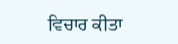ਵਿਚਾਰ ਕੀਤਾ